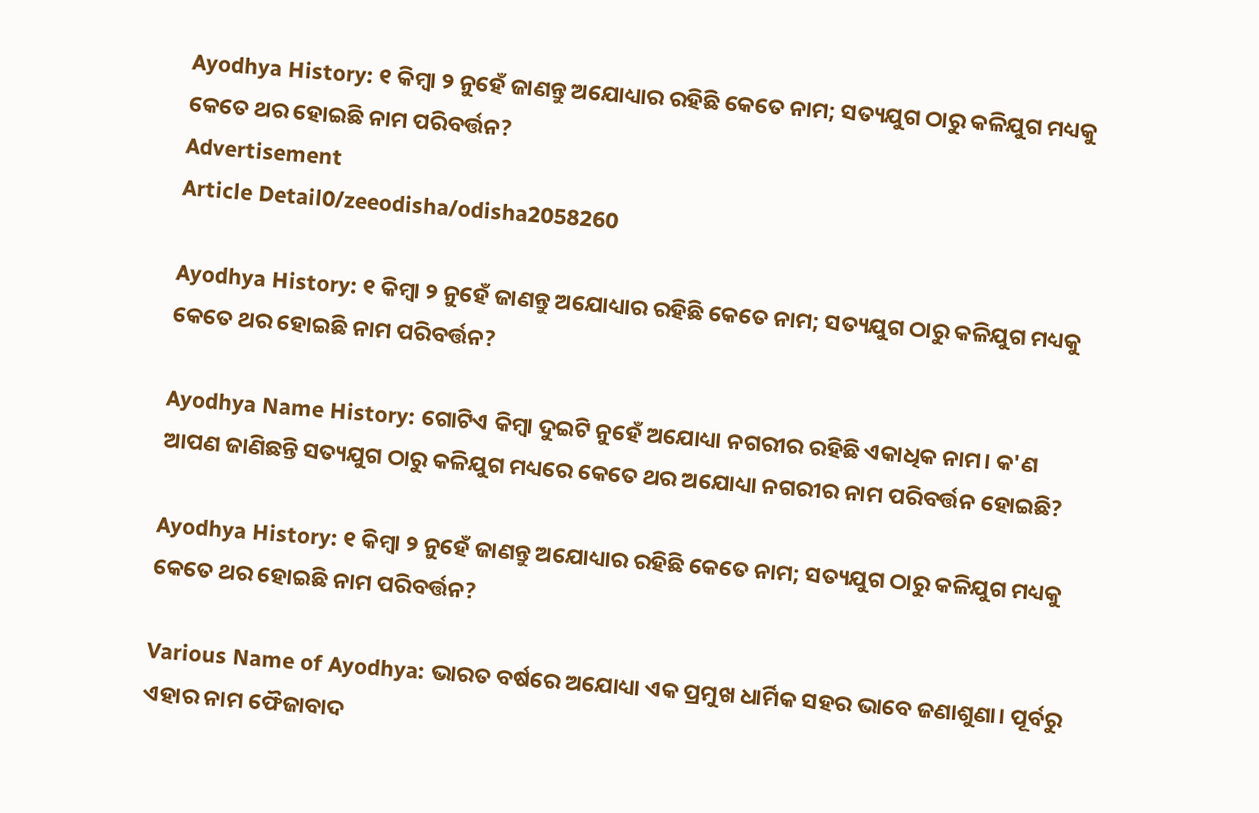Ayodhya History: ୧ କିମ୍ବା ୨ ନୁହେଁ ଜାଣନ୍ତୁ ଅଯୋଧ୍ୟାର ରହିଛି କେତେ ନାମ; ସତ୍ୟଯୁଗ ଠାରୁ କଳିଯୁଗ ମଧ୍ୟକୁ କେତେ ଥର ହୋଇଛି ନାମ ପରିବର୍ତ୍ତନ?
Advertisement
Article Detail0/zeeodisha/odisha2058260

Ayodhya History: ୧ କିମ୍ବା ୨ ନୁହେଁ ଜାଣନ୍ତୁ ଅଯୋଧ୍ୟାର ରହିଛି କେତେ ନାମ; ସତ୍ୟଯୁଗ ଠାରୁ କଳିଯୁଗ ମଧ୍ୟକୁ କେତେ ଥର ହୋଇଛି ନାମ ପରିବର୍ତ୍ତନ?

Ayodhya Name History: ଗୋଟିଏ କିମ୍ବା ଦୁଇଟି ନୁହେଁ ଅଯୋଧ୍ୟା ନଗରୀର ରହିଛି ଏକାଧିକ ନାମ। କ'ଣ ଆପଣ ଜାଣିଛନ୍ତି ସତ୍ୟଯୁଗ ଠାରୁ କଳିଯୁଗ ମଧ୍ୟରେ କେତେ ଥର ଅଯୋଧ୍ୟା ନଗରୀର ନାମ ପରିବର୍ତ୍ତନ ହୋଇଛି?

Ayodhya History: ୧ କିମ୍ବା ୨ ନୁହେଁ ଜାଣନ୍ତୁ ଅଯୋଧ୍ୟାର ରହିଛି କେତେ ନାମ; ସତ୍ୟଯୁଗ ଠାରୁ କଳିଯୁଗ ମଧ୍ୟକୁ କେତେ ଥର ହୋଇଛି ନାମ ପରିବର୍ତ୍ତନ?

Various Name of Ayodhya: ଭାରତ ବର୍ଷରେ ଅଯୋଧ୍ୟା ଏକ ପ୍ରମୁଖ ଧାର୍ମିକ ସହର ଭାବେ ଜଣାଶୁଣା। ପୂର୍ବରୁ ଏହାର ନାମ ଫୈଜାବାଦ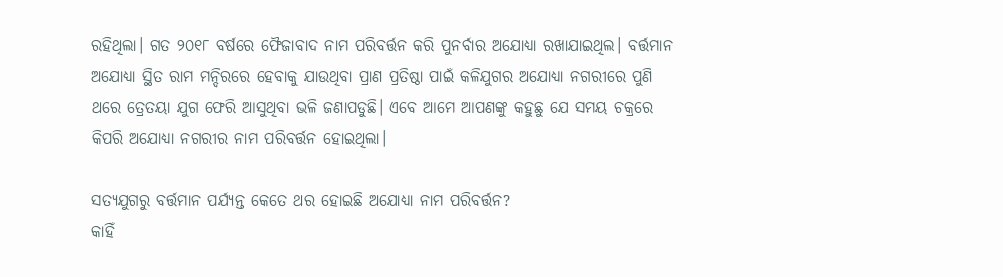ରହିଥିଲା। ଗତ ୨୦୧୮ ବର୍ଷରେ ଫୈଜାବାଦ ନାମ ପରିବର୍ତ୍ତନ କରି ପୁନର୍ବାର ଅଯୋଧ୍ୟା ରଖାଯାଇଥିଲ। ବର୍ତ୍ତମାନ ଅଯୋଧ୍ୟା ସ୍ଥିତ ରାମ ମନ୍ଦିରରେ ହେବାକୁ ଯାଉଥିବା ପ୍ରାଣ ପ୍ରତିଷ୍ଠା ପାଇଁ କଳିଯୁଗର ଅଯୋଧ୍ୟା ନଗରୀରେ ପୁଣି ଥରେ ତ୍ରେତୟା ଯୁଗ ଫେରି ଆସୁଥିବା ଭଳି ଜଣାପଡୁଛି। ଏବେ ଆମେ ଆପଣଙ୍କୁ କହୁଛୁ ଯେ ସମୟ ଚକ୍ରରେ କିପରି ଅଯୋଧ୍ୟା ନଗରୀର ନାମ ପରିବର୍ତ୍ତନ ହୋଇଥିଲା।

ସତ୍ୟଯୁଗରୁ ବର୍ତ୍ତମାନ ପର୍ଯ୍ୟନ୍ତ କେତେ ଥର ହୋଇଛି ଅଯୋଧ୍ୟା ନାମ ପରିବର୍ତ୍ତନ?
କାହିଁ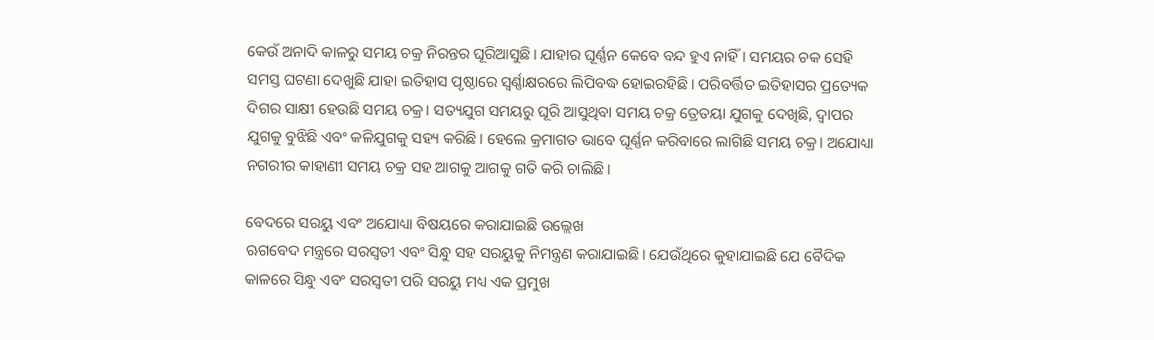କେଉଁ ଅନାଦି କାଳରୁ ସମୟ ଚକ୍ର ନିରନ୍ତର ଘୂରିଆସୁଛି। ଯାହାର ଘୂର୍ଣ୍ଣନ କେବେ ବନ୍ଦ ହୁଏ ନାହିଁ। ସମୟର ଚକ ସେହି ସମସ୍ତ ଘଟଣା ଦେଖୁଛି ଯାହା ଇତିହାସ ପୃଷ୍ଠାରେ ସ୍ୱର୍ଣ୍ଣାକ୍ଷରରେ ଲିପିବଦ୍ଧ ହୋଇରହିଛି। ପରିବର୍ତ୍ତିତ ଇତିହାସର ପ୍ରତ୍ୟେକ ଦିଗର ସାକ୍ଷୀ ହେଉଛି ସମୟ ଚକ୍ର। ସତ୍ୟଯୁଗ ସମୟରୁ ଘୂରି ଆସୁଥିବା ସମୟ ଚକ୍ର ତ୍ରେତୟା ଯୁଗକୁ ଦେଖିଛି, ଦ୍ୱାପର ଯୁଗକୁ ବୁଝିଛି ଏବଂ କଳିଯୁଗକୁ ସହ୍ୟ କରିଛି। ହେଲେ କ୍ରମାଗତ ଭାବେ ଘୂର୍ଣ୍ଣନ କରିବାରେ ଲାଗିଛି ସମୟ ଚକ୍ର। ଅଯୋଧ୍ୟା ନଗରୀର କାହାଣୀ ସମୟ ଚକ୍ର ସହ ଆଗକୁ ଆଗକୁ ଗତି କରି ଚାଲିଛି।

ବେଦରେ ସରୟୁ ଏବଂ ଅଯୋଧ୍ୟା ବିଷୟରେ କରାଯାଇଛି ଉଲ୍ଲେଖ
ଋଗବେଦ ମନ୍ତ୍ରରେ ସରସ୍ୱତୀ ଏବଂ ସିନ୍ଧୁ ସହ ସରୟୁକୁ ନିମନ୍ତ୍ରଣ କରାଯାଇଛି। ଯେଉଁଥିରେ କୁହାଯାଇଛି ଯେ ବୈଦିକ କାଳରେ ସିନ୍ଧୁ ଏବଂ ସରସ୍ୱତୀ ପରି ସରୟୁ ମଧ୍ୟ ଏକ ପ୍ରମୁଖ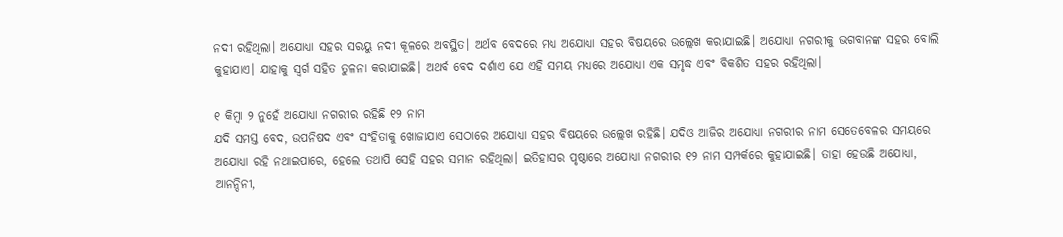ନଦୀ ରହିଥିଲା। ଅଯୋଧ୍ୟା ସହର ସରୟୁ ନଦୀ କୂଳରେ ଅବସ୍ଥିତ। ଅର୍ଥବ ବେଦରେ ମଧ୍ୟ ଅଯୋଧ୍ୟା ସହର ବିଷୟରେ ଉଲ୍ଲେଖ କରାଯାଇଛି। ଅଯୋଧ୍ୟା ନଗରୀକୁ ଭଗବାନଙ୍କ ସହର ବୋଲି କୁହାଯାଏ। ଯାହାକୁ ସ୍ୱର୍ଗ ସହିତ ତୁଳନା କରାଯାଇଛି। ଅଥର୍ବ ବେଦ ଦର୍ଶାଏ ଯେ ଏହି ସମୟ ମଧ୍ୟରେ ଅଯୋଧ୍ୟା ଏକ ସମୃଦ୍ଧ ଏବଂ ବିକଶିତ ସହର ରହିଥିଲା।

୧ କିମ୍ବା ୨ ନୁହେଁ ଅଯୋଧ୍ୟା ନଗରୀର ରହିଛି ୧୨ ନାମ
ଯଦି ସମସ୍ତ ବେଦ, ଉପନିଷଦ ଏବଂ ସଂହିତାକୁ ଖୋଜାଯାଏ ସେଠାରେ ଅଯୋଧ୍ୟା ସହର ବିଷୟରେ ଉଲ୍ଲେଖ ରହିଛି। ଯଦିଓ ଆଜିର ଅଯୋଧ୍ୟା ନଗରୀର ନାମ ସେତେବେଳର ସମୟରେ ଅଯୋଧ୍ୟା ରହି ନଥାଇପାରେ, ହେଲେ ତଥାପି ସେହି ସହର ସମାନ ରହିଥିଲା। ଇତିହାସର ପୃଷ୍ଠାରେ ଅଯୋଧ୍ୟା ନଗରୀର ୧୨ ନାମ ସମ୍ପର୍କରେ କୁହାଯାଇଛି। ତାହା ହେଉଛି ଅଯୋଧ୍ୟା, ଆନନ୍ଦିନୀ,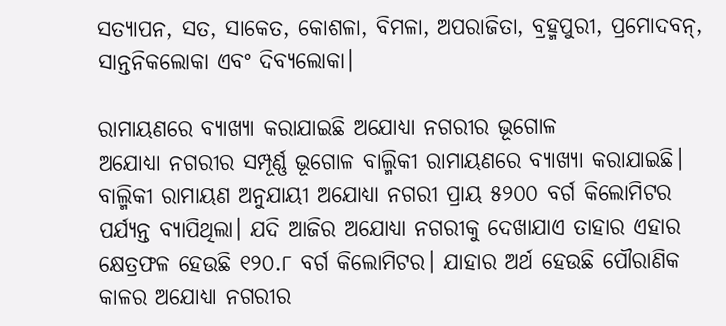ସତ୍ୟାପନ, ସତ, ସାକେତ, କୋଶଳା, ବିମଳା, ଅପରାଜିତା, ବ୍ରହ୍ମପୁରୀ, ପ୍ରମୋଦବନ୍, ସାନ୍ତନିକଲୋକା ଏବଂ ଦିବ୍ୟଲୋକା।

ରାମାୟଣରେ ବ୍ୟାଖ୍ୟା କରାଯାଇଛି ଅଯୋଧ୍ୟା ନଗରୀର ଭୂଗୋଳ
ଅଯୋଧ୍ୟା ନଗରୀର ସମ୍ପୂର୍ଣ୍ଣ ଭୂଗୋଳ ବାଲ୍ମିକୀ ରାମାୟଣରେ ବ୍ୟାଖ୍ୟା କରାଯାଇଛି। ବାଲ୍ମିକୀ ରାମାୟଣ ଅନୁଯାୟୀ ଅଯୋଧ୍ୟା ନଗରୀ ପ୍ରାୟ ୫୨୦୦ ବର୍ଗ କିଲୋମିଟର ପର୍ଯ୍ୟନ୍ତ ବ୍ୟାପିଥିଲା। ଯଦି ଆଜିର ଅଯୋଧ୍ୟା ନଗରୀକୁ ଦେଖାଯାଏ ତାହାର ଏହାର କ୍ଷେତ୍ରଫଳ ହେଉଛି ୧୨୦.୮ ବର୍ଗ କିଲୋମିଟର। ଯାହାର ଅର୍ଥ ହେଉଛି ପୌରାଣିକ କାଳର ଅଯୋଧ୍ୟା ନଗରୀର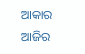ଆକାର ଆଜିର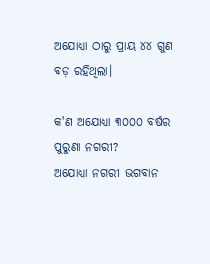ଅଯୋଧ୍ୟା ଠାରୁ ପ୍ରାୟ ୪୪ ଗୁଣ ବଡ଼ ରହିଥିଲା।

କ'ଣ ଅଯୋଧ୍ୟା ୩୦୦୦ ବର୍ଷର ପୁରୁଣା ନଗରୀ?
ଅଯୋଧ୍ୟା ନଗରୀ ଭଗବାନ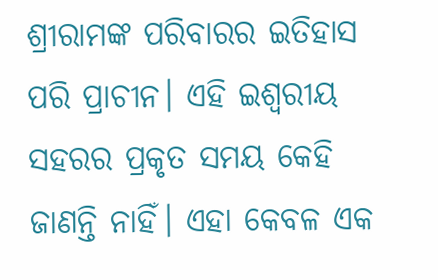ଶ୍ରୀରାମଙ୍କ ପରିବାରର ଇତିହାସ ପରି ପ୍ରାଚୀନ। ଏହି ଇଶ୍ୱରୀୟ ସହରର ପ୍ରକୃତ ସମୟ କେହି ଜାଣନ୍ତି ନାହିଁ। ଏହା କେବଳ ଏକ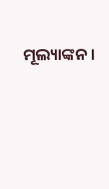ମୂଲ୍ୟାଙ୍କନ।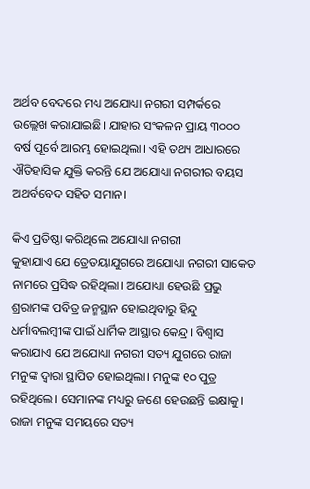ଅର୍ଥବ ବେଦରେ ମଧ୍ୟ ଅଯୋଧ୍ୟା ନଗରୀ ସମ୍ପର୍କରେ  ଉଲ୍ଲେଖ କରାଯାଇଛି। ଯାହାର ସଂକଳନ ପ୍ରାୟ ୩୦୦୦ ବର୍ଷ ପୂର୍ବେ ଆରମ୍ଭ ହୋଇଥିଲା। ଏହି ତଥ୍ୟ ଆଧାରରେ ଐତିହାସିକ ଯୁକ୍ତି କରନ୍ତି ଯେ ଅଯୋଧ୍ୟା ନଗରୀର ବୟସ ଅଥର୍ବବେଦ ସହିତ ସମାନ।

କିଏ ପ୍ରତିଷ୍ଠା କରିଥିଲେ ଅଯୋଧ୍ୟା ନଗରୀ
କୁହାଯାଏ ଯେ ତ୍ରେତୟାଯୁଗରେ ଅଯୋଧ୍ୟା ନଗରୀ ସାକେତ ନାମରେ ପ୍ରସିଦ୍ଧ ରହିଥିଲା। ଅଯୋଧ୍ୟା ହେଉଛି ପ୍ରଭୁ ଶ୍ରରାମଙ୍କ ପବିତ୍ର ଜନ୍ମସ୍ଥାନ ହୋଇଥିବାରୁ ହିନ୍ଦୁ ଧର୍ମାବଲମ୍ବୀଙ୍କ ପାଇଁ ଧାର୍ମିକ ଆସ୍ଥାର କେନ୍ଦ୍ର। ବିଶ୍ୱାସ କରାଯାଏ ଯେ ଅଯୋଧ୍ୟା ନଗରୀ ସତ୍ୟ ଯୁଗରେ ରାଜା ମନୁଙ୍କ ଦ୍ୱାରା ସ୍ଥାପିତ ହୋଇଥିଲା। ମନୁଙ୍କ ୧୦ ପୁତ୍ର ରହିଥିଲେ। ସେମାନଙ୍କ ମଧ୍ୟରୁ ଜଣେ ହେଉଛନ୍ତି ଇକ୍ଷାକୁ। ରାଜା ମନୁଙ୍କ ସମୟରେ ସତ୍ୟ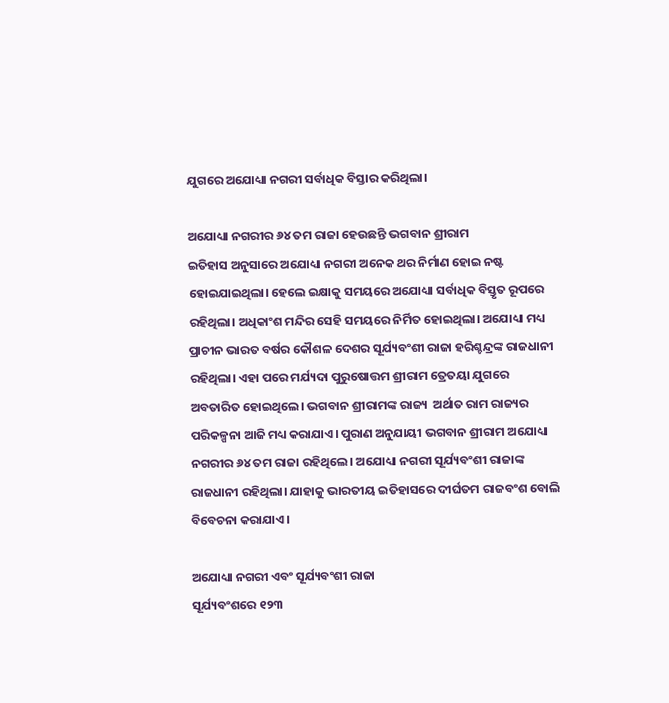ଯୁଗରେ ଅଯୋଧ୍ୟା ନଗରୀ ସର୍ବାଧିକ ବିସ୍ତାର କରିଥିଲା।

ଅଯୋଧ୍ୟା ନଗରୀର ୬୪ ତମ ରାଜା ହେଉଛନ୍ତି ଭଗବାନ ଶ୍ରୀରାମ
ଇତିହାସ ଅନୁସାରେ ଅଯୋଧ୍ୟା ନଗରୀ ଅନେକ ଥର ନିର୍ମାଣ ହୋଇ ନଷ୍ଟ ହୋଇଯାଇଥିଲା। ହେଲେ ଇକ୍ଷାକୁ ସମୟରେ ଅଯୋଧ୍ୟା ସର୍ବାଧିକ ବିସ୍ତୃତ ରୂପରେ ରହିଥିଲା। ଅଧିକାଂଶ ମନ୍ଦିର ସେହି ସମୟରେ ନିର୍ମିତ ହୋଇଥିଲା। ଅଯୋଧ୍ୟା ମଧ୍ୟ ପ୍ରାଚୀନ ଭାରତ ବର୍ଷର କୌଶଳ ଦେଶର ସୂର୍ଯ୍ୟବଂଶୀ ରାଜା ହରିଶ୍ଚନ୍ଦ୍ରଙ୍କ ରାଜଧାନୀ ରହିଥିଲା। ଏହା ପରେ ମର୍ଯ୍ୟଦା ପୁରୁଷୋତ୍ତମ ଶ୍ରୀରାମ ତ୍ରେତୟା ଯୁଗରେ ଅବତାରିତ ହୋଇଥିଲେ। ଭଗବାନ ଶ୍ରୀରାମଙ୍କ ରାଜ୍ୟ  ଅର୍ଥାତ ରାମ ରାଜ୍ୟର ପରିକଳ୍ପନା ଆଜି ମଧ୍ୟ କରାଯାଏ। ପୁରାଣ ଅନୁଯାୟୀ ଭଗବାନ ଶ୍ରୀରାମ ଅଯୋଧ୍ୟା ନଗରୀର ୬୪ ତମ ରାଜା ରହିଥିଲେ। ଅଯୋଧ୍ୟା ନଗରୀ ସୂର୍ଯ୍ୟବଂଶୀ ରାଜାଙ୍କ ରାଜଧାନୀ ରହିଥିଲା। ଯାହାକୁ ଭାରତୀୟ ଇତିହାସରେ ଦୀର୍ଘତମ ରାଜବଂଶ ବୋଲି ବିବେଚନା କରାଯାଏ।

ଅଯୋଧ୍ୟା ନଗରୀ ଏବଂ ସୂର୍ଯ୍ୟବଂଶୀ ରାଜା
ସୂର୍ଯ୍ୟବଂଶରେ ୧୨୩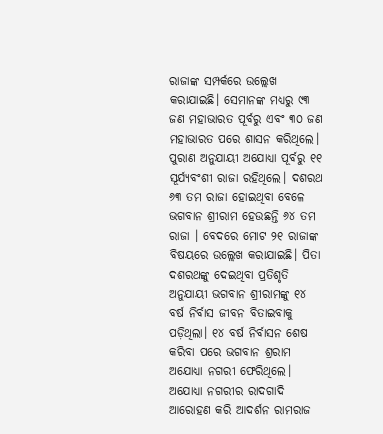ରାଜାଙ୍କ ସମ୍ପର୍କରେ ଉଲ୍ଲେଖ କରାଯାଇଛି। ସେମାନଙ୍କ ମଧ୍ୟରୁ ୯୩ ଜଣ ମହାଭାରତ ପୂର୍ବରୁ ଏବଂ ୩୦ ଜଣ ମହାଭାରତ ପରେ ଶାସନ କରିଥିଲେ। ପୁରାଣ ଅନୁଯାୟୀ ଅଯୋଧ୍ୟା ପୂର୍ବରୁ ୧୧ ସୂର୍ଯ୍ୟବଂଶୀ ରାଜା ରହିଥିଲେ। ଦଶରଥ ୬୩ ତମ ରାଜା ହୋଇଥିବା ବେଳେ ଭଗବାନ ଶ୍ରୀରାମ ହେଉଛନ୍ତି ୬୪ ତମ ରାଜା । ବେଦରେ ମୋଟ ୨୧ ରାଜାଙ୍କ ବିଷୟରେ ଉଲ୍ଲେଖ କରାଯାଇଛି। ପିତା ଦଶରଥଙ୍କୁ ଦେଇଥିବା ପ୍ରତିଶୃତି ଅନୁଯାୟୀ ଭଗବାନ ଶ୍ରୀରାମଙ୍କୁ ୧୪ ବର୍ଷ ନିର୍ବାସ ଜୀବନ ବିତାଇବାକୁ ପଡ଼ିଥିଲା। ୧୪ ବର୍ଷ ନିର୍ବାସନ ଶେଷ କରିବା ପରେ ଭଗବାନ ଶ୍ରରାମ ଅଯୋଧ୍ୟା ନଗରୀ ଫେରିଥିଲେ। ଅଯୋଧ୍ୟା ନଗରୀର ରାଦଗାଦି ଆରୋହଣ କରି ଆଦର୍ଶନ ରାମରାଜ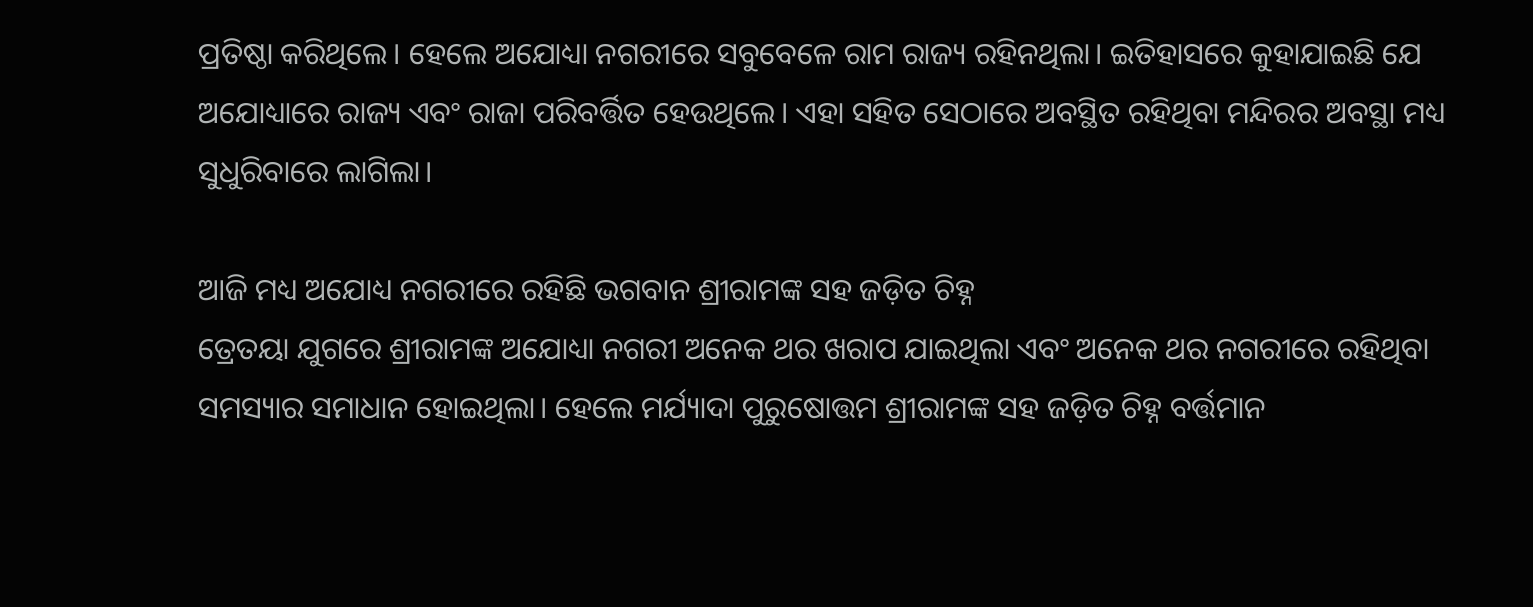ପ୍ରତିଷ୍ଠା କରିଥିଲେ। ହେଲେ ଅଯୋଧ୍ୟା ନଗରୀରେ ସବୁବେଳେ ରାମ ରାଜ୍ୟ ରହିନଥିଲା। ଇତିହାସରେ କୁହାଯାଇଛି ଯେ ଅଯୋଧ୍ୟାରେ ରାଜ୍ୟ ଏବଂ ରାଜା ପରିବର୍ତ୍ତିତ ହେଉଥିଲେ। ଏହା ସହିତ ସେଠାରେ ଅବସ୍ଥିତ ରହିଥିବା ମନ୍ଦିରର ଅବସ୍ଥା ମଧ୍ୟ ସୁଧୁରିବାରେ ଲାଗିଲା।

ଆଜି ମଧ୍ୟ ଅଯୋଧ୍ୟ ନଗରୀରେ ରହିଛି ଭଗବାନ ଶ୍ରୀରାମଙ୍କ ସହ ଜଡ଼ିତ ଚିହ୍ନ
ତ୍ରେତୟା ଯୁଗରେ ଶ୍ରୀରାମଙ୍କ ଅଯୋଧ୍ୟା ନଗରୀ ଅନେକ ଥର ଖରାପ ଯାଇଥିଲା ଏବଂ ଅନେକ ଥର ନଗରୀରେ ରହିଥିବା ସମସ୍ୟାର ସମାଧାନ ହୋଇଥିଲା। ହେଲେ ମର୍ଯ୍ୟାଦା ପୁରୁଷୋତ୍ତମ ଶ୍ରୀରାମଙ୍କ ସହ ଜଡ଼ିତ ଚିହ୍ନ ବର୍ତ୍ତମାନ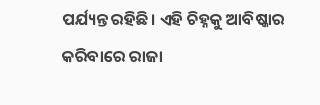ପର୍ଯ୍ୟନ୍ତ ରହିଛି। ଏହି ଚିହ୍ନକୁ ଆବିଷ୍କାର କରିବାରେ ରାଜା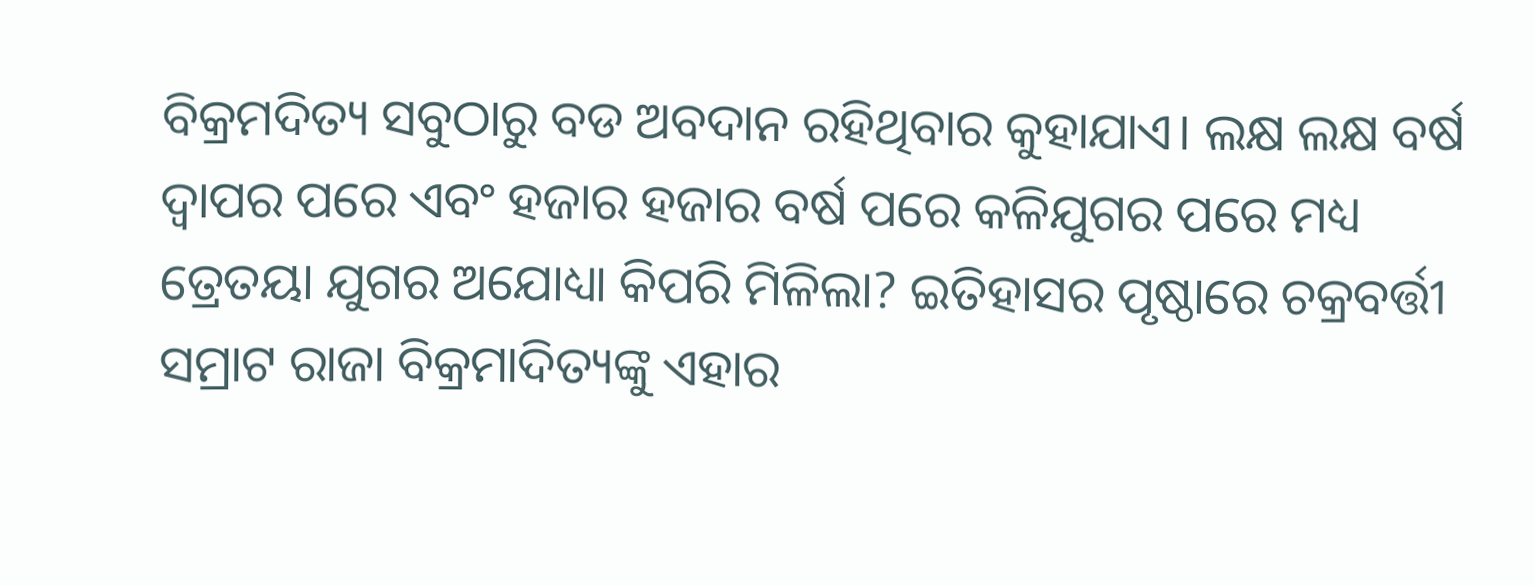ବିକ୍ରମଦିତ୍ୟ ସବୁଠାରୁ ବଡ ଅବଦାନ ରହିଥିବାର କୁହାଯାଏ। ଲକ୍ଷ ଲକ୍ଷ ବର୍ଷ ଦ୍ୱାପର ପରେ ଏବଂ ହଜାର ହଜାର ବର୍ଷ ପରେ କଳିଯୁଗର ପରେ ମଧ୍ୟ ତ୍ରେତୟା ଯୁଗର ଅଯୋଧ୍ୟା କିପରି ମିଳିଲା? ଇତିହାସର ପୃଷ୍ଠାରେ ଚକ୍ରବର୍ତ୍ତୀ ସମ୍ରାଟ ରାଜା ବିକ୍ରମାଦିତ୍ୟଙ୍କୁ ଏହାର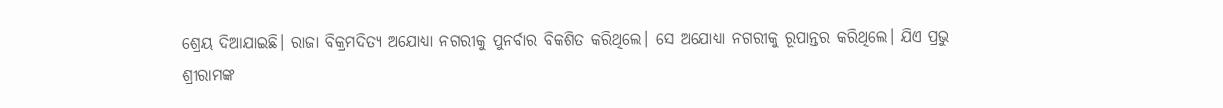ଶ୍ରେୟ ଦିଆଯାଇଛି। ରାଜା ବିକ୍ରମଦିତ୍ୟ ଅଯୋଧ୍ୟା ନଗରୀକୁ ପୁନର୍ବାର ବିକଶିତ କରିଥିଲେ। ସେ ଅଯୋଧ୍ୟା ନଗରୀକୁ ରୂପାନ୍ତର କରିଥିଲେ। ଯିଏ ପ୍ରଭୁ ଶ୍ରୀରାମଙ୍କ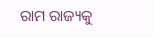ରାମ ରାଜ୍ୟକୁ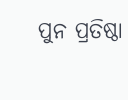ପୁନ ପ୍ରତିଷ୍ଠା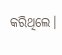କରିଥିଲେ।